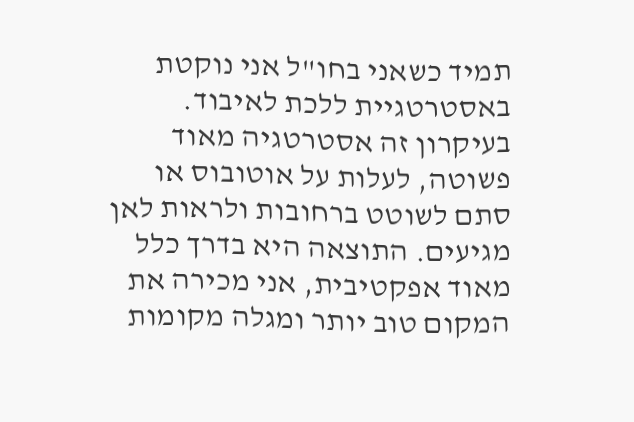תמיד כשאני בחו"ל אני נוקטת באסטרטגיית ללכת לאיבוד. בעיקרון זה אסטרטגיה מאוד פשוטה, לעלות על אוטובוס או סתם לשוטט ברחובות ולראות לאן מגיעים. התוצאה היא בדרך כלל מאוד אפקטיבית, אני מכירה את המקום טוב יותר ומגלה מקומות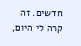חדשים. זה קרה לי היום,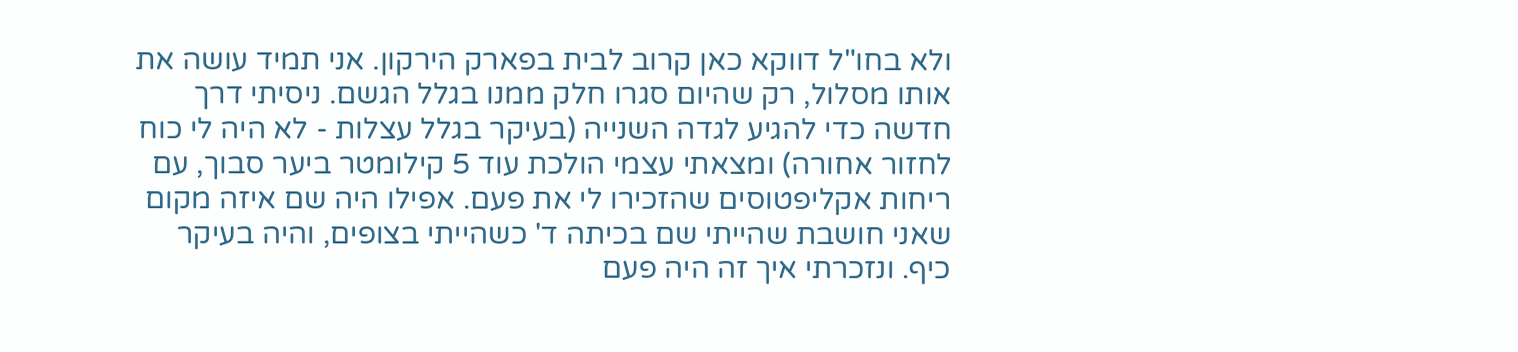ולא בחו"ל דווקא כאן קרוב לבית בפארק הירקון. אני תמיד עושה את אותו מסלול, רק שהיום סגרו חלק ממנו בגלל הגשם. ניסיתי דרך חדשה כדי להגיע לגדה השנייה (בעיקר בגלל עצלות - לא היה לי כוח לחזור אחורה) ומצאתי עצמי הולכת עוד 5 קילומטר ביער סבוך, עם ריחות אקליפטוסים שהזכירו לי את פעם. אפילו היה שם איזה מקום שאני חושבת שהייתי שם בכיתה ד' כשהייתי בצופים, והיה בעיקר כיף. ונזכרתי איך זה היה פעם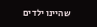שהיינו ילדים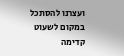ועצרנו להסתכל במקום לשעוט קדימה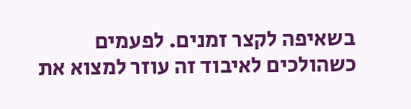בשאיפה לקצר זמנים. לפעמים כשהולכים לאיבוד זה עוזר למצוא את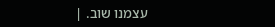עצמנו שוב. |